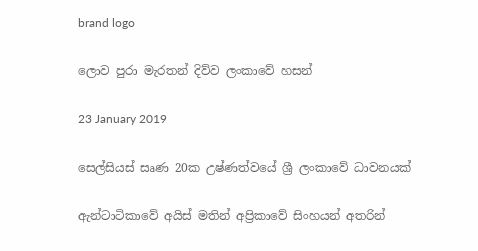brand logo

ලොව පුරා මැරතන් දිව්ව ලංකාවේ හසන්

23 January 2019

සෙල්සියස් සෘණ 20ක උෂ්ණත්වයේ ශ්‍රී ලංකාවේ ධාවනයක්

ඇන්ටාටිකාවේ අයිස් මතින් අප්‍රිකාවේ සිංහයන් අතරින්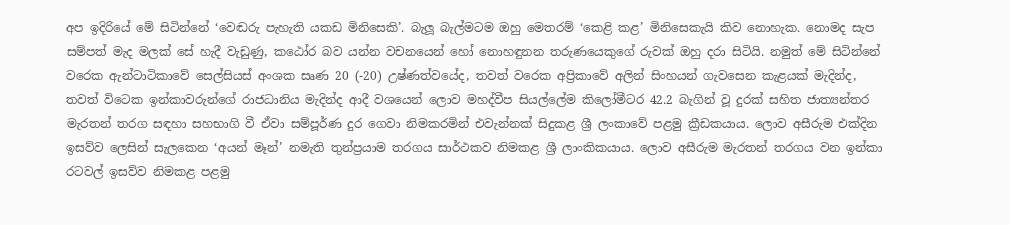අප ඉදිරියේ මේ සිටින්නේ ‘වෙඬරු පැහැති යකඩ මිනිසෙකි’. බැලූ බැල්මටම ඔහු මෙතරම් ‘කෙළි කළ’ මිනිසෙකැයි කිව නොහැක. නොමද සැප සම්පත් මැද මලක් සේ හැදී වැඩුණු, කඨෝර බව යන්න වචනයෙන් හෝ නොහඳුනන තරුණයෙකුගේ රුවක් ඔහු දරා සිටියි. නමුත් මේ සිටින්නේ වරෙක ඇන්ටාටිකාවේ සෙල්සියස් අංශක සෘණ 20 (-20) උෂ්ණත්වයේද, තවත් වරෙක අප්‍රිකාවේ අලින් සිංහයන් ගැවසෙන කැළයක් මැදින්ද, තවත් විටෙක ඉන්කාවරුන්ගේ රාජධානිය මැදින්ද ආදී වශයෙන් ලොව මහද්වීප සියල්ලේම කිලෝමීටර 42.2 බැගින් වූ දුරක් සහිත ජාත්‍යන්තර මැරතන් තරග සඳහා සහභාගි වී ඒවා සම්පූර්ණ දුර ගෙවා නිමකරමින් එවැන්නක් සිදුකළ ශ්‍රී ලංකාවේ පළමු ක්‍රීඩකයාය. ලොව අසීරුම එක්දින ඉසව්ව ලෙසින් සැලකෙන ‘අයන් මෑන්’ නමැති තුන්ප්‍රයාම තරගය සාර්ථකව නිමකළ ශ්‍රී ලාංකිකයාය. ලොව අසීරුම මැරතන් තරගය වන ඉන්කා රටවල් ඉසව්ව නිමකළ පළමු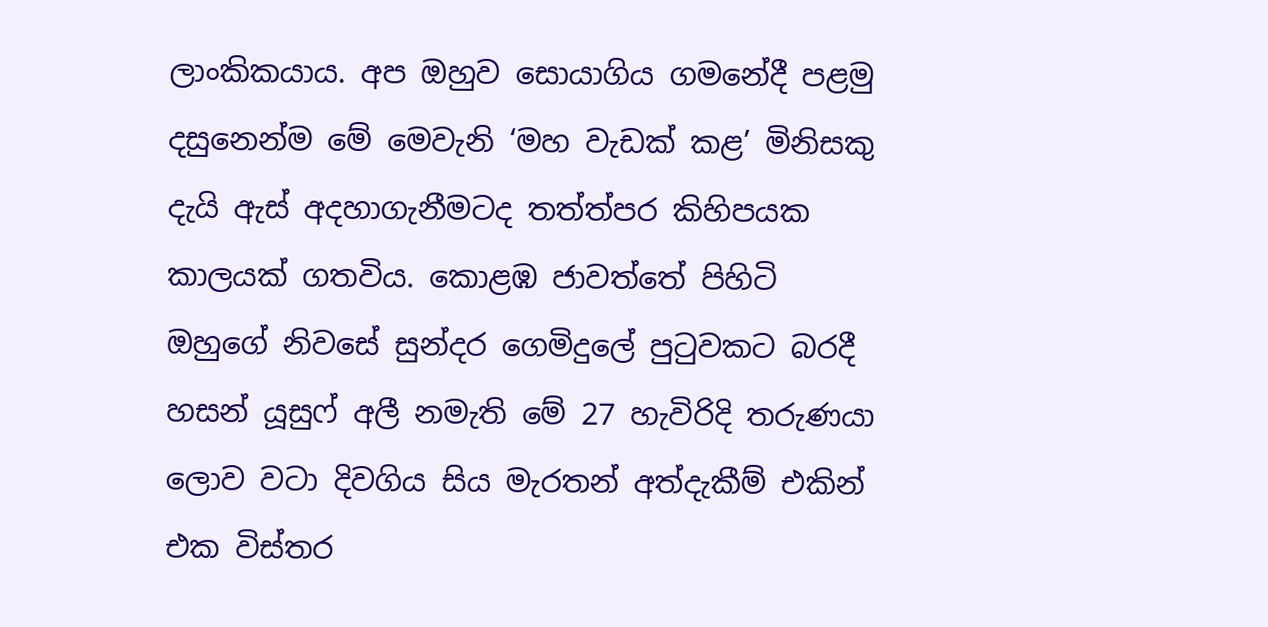ලාංකිකයාය. අප ඔහුව සොයාගිය ගමනේදී පළමු දසුනෙන්ම මේ මෙවැනි ‘මහ වැඩක් කළ’ මිනිසකු දැයි ඇස් අදහාගැනීමටද තත්ත්පර කිහිපයක කාලයක් ගතවිය. කොළඹ ජාවත්තේ පිහිටි ඔහුගේ නිවසේ සුන්දර ගෙමිදුලේ පුටුවකට බරදී හසන් යූසුෆ් අලී නමැති මේ 27 හැවිරිදි තරුණයා ලොව වටා දිවගිය සිය මැරතන් අත්දැකීම් එකින් එක විස්තර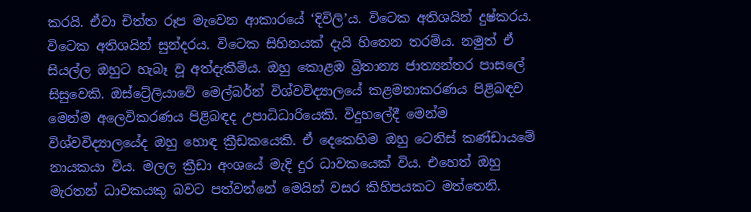කරයි. ඒවා චිත්ත රූප මැවෙන ආකාරයේ ‘දිවිලි’ය. විටෙක අතිශයින් දුෂ්කරය. විටෙක අතිශයින් සුන්දරය. විටෙක සිහිනයක් දැයි හිතෙන තරම්ය. නමුත් ඒ සියල්ල ඔහුට හැබෑ වූ අත්දැකීම්ය. ඔහු කොළඹ බ්‍රිතාන්‍ය ජාත්‍යන්තර පාසලේ සිසුවෙකි. ඔස්ට්‍රේලියාවේ මෙල්බර්න් විශ්වවිද්‍යාලයේ කළමනාකරණය පිළිබඳව මෙන්ම අලෙවිකරණය පිළිබඳද උපාධිධාරියෙකි. විදුහලේදී මෙන්ම විශ්වවිද්‍යාලයේද ඔහු හොඳ ක්‍රීඩකයෙකි. ඒ දෙකෙහිම ඔහු ටෙනිස් කණ්ඩායමේ නායකයා විය. මලල ක්‍රීඩා අංශයේ මැදි දුර ධාවකයෙක් විය. එහෙත් ඔහු මැරතන් ධාවකයකු බවට පත්වන්නේ මෙයින් වසර කිහිපයකට මත්තෙනි.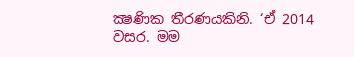ක්‍ෂණික තීරණයකිනි. ‘ඒ 2014 වසර. මම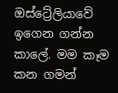ඔස්ට්‍රේලියාවේ ඉගෙන ගන්න කාලේ. මම කෑම කන ගමන්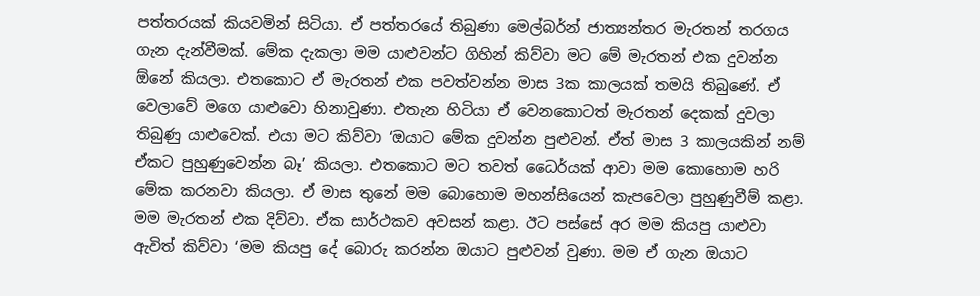පත්තරයක් කියවමින් සිටියා. ඒ පත්තරයේ තිබුණා මෙල්බර්න් ජාත්‍යන්තර මැරතන් තරගය ගැන දැන්වීමක්. මේක දැකලා මම යාළුවන්ට ගිහින් කිව්වා මට මේ මැරතන් එක දුවන්න ඕනේ කියලා. එතකොට ඒ මැරතන් එක පවත්වන්න මාස 3ක කාලයක් තමයි තිබුණේ. ඒ වෙලාවේ මගෙ යාළුවො හිනාවුණා. එතැන හිටියා ඒ වෙනකොටත් මැරතන් දෙකක් දුවලා තිබුණු යාළුවෙක්. එයා මට කිව්වා ‘ඔයාට මේක දුවන්න පුළුවන්. ඒත් මාස 3 කාලයකින් නම් ඒකට පුහුණුවෙන්න බෑ’ කියලා. එතකොට මට තවත් ධෛර්යක් ආවා මම කොහොම හරි මේක කරනවා කියලා. ඒ මාස තුනේ මම බොහොම මහන්සියෙන් කැපවෙලා පුහුණුවීම් කළා. මම මැරතන් එක දිව්වා. ඒක සාර්ථකව අවසන් කළා. ඊට පස්සේ අර මම කියපු යාළුවා ඇවිත් කිව්වා ‘මම කියපු දේ බොරු කරන්න ඔයාට පුළුවන් වුණා. මම ඒ ගැන ඔයාට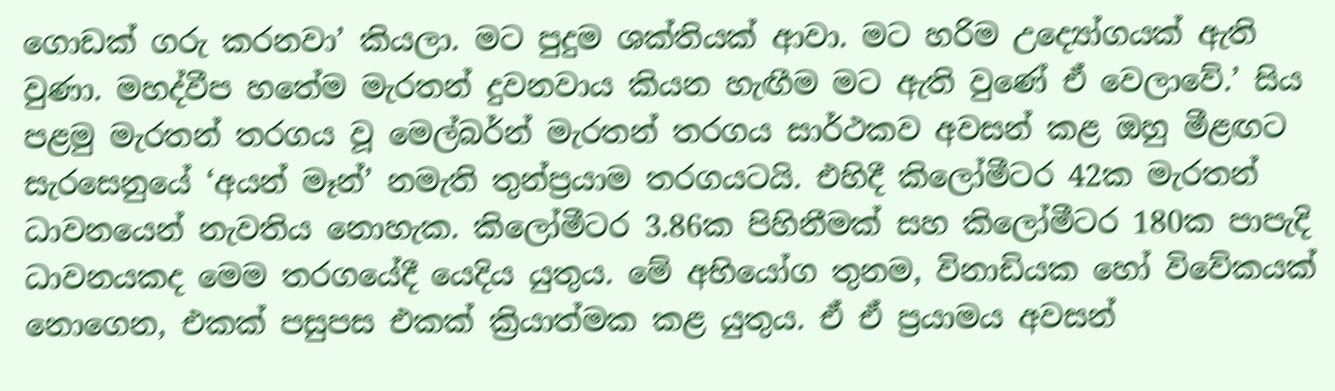ගොඩක් ගරු කරනවා’ කියලා. මට පුදුම ශක්තියක් ආවා. මට හරිම උද්‍යෝගයක් ඇති වුණා. මහද්වීප හතේම මැරතන් දුවනවාය කියන හැඟීම මට ඇති වුණේ ඒ වෙලාවේ.’ සිය පළමු මැරතන් තරගය වූ මෙල්බර්න් මැරතන් තරගය සාර්ථකව අවසන් කළ ඔහු මීළඟට සැරසෙනුයේ ‘අයන් මෑන්’ නමැති තුන්ප්‍රයාම තරගයටයි. එහිදී කිලෝමීටර 42ක මැරතන් ධාවනයෙන් නැවතිය නොහැක. කිලෝමීටර 3.86ක පිහිනීමක් සහ කිලෝමීටර 180ක පාපැදි ධාවනයකද මෙම තරගයේදී යෙදිය යුතුය. මේ අභියෝග තුනම, විනාඩියක හෝ විවේකයක් නොගෙන, එකක් පසුපස එකක් ක්‍රියාත්මක කළ යුතුය. ඒ ඒ ප්‍රයාමය අවසන්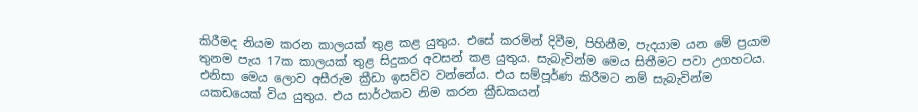කිරීමද නියම කරන කාලයක් තුළ කළ යුතුය. එසේ කරමින් දිවීම, පිහිනීම, පැදයාම යන මේ ප්‍රයාම තුනම පැය 17ක කාලයක් තුළ සිදුකර අවසන් කළ යුතුය. සැබැවින්ම මෙය සිතීමට පවා උගහටය. එනිසා මෙය ලොව අසීරුම ක්‍රීඩා ඉසව්ව වන්නේය. එය සම්පූර්ණ කිරීමට නම් සැබැවින්ම යකඩයෙක් විය යුතුය. එය සාර්ථකව නිම කරන ක්‍රීඩකයන්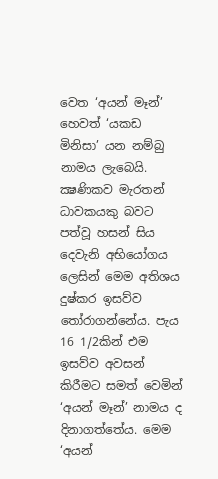වෙත ‘අයන් මෑන්’ හෙවත් ‘යකඩ මිනිසා’ යන නම්බු නාමය ලැබෙයි. ක්‍ෂණිකව මැරතන් ධාවකයකු බවට පත්වූ හසන් සිය දෙවැනි අභියෝගය ලෙසින් මෙම අතිශය දුෂ්කර ඉසව්ව තෝරාගන්නේය. පැය 16 1/2කින් එම ඉසව්ව අවසන් කිරීමට සමත් වෙමින් ‘අයන් මෑන්’ නාමය ද දිනාගත්තේය. මෙම ‘අයන්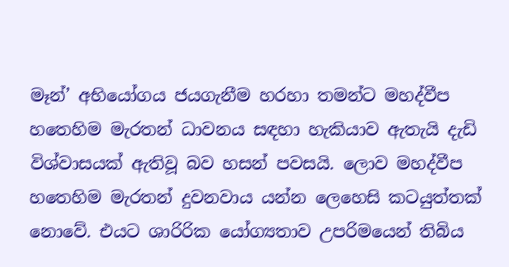මෑන්’ අභියෝගය ජයගැනීම හරහා තමන්ට මහද්වීප හතෙහිම මැරතන් ධාවනය සඳහා හැකියාව ඇතැයි දැඩි විශ්වාසයක් ඇතිවූ බව හසන් පවසයි. ලොව මහද්වීප හතෙහිම මැරතන් දුවනවාය යන්න ලෙහෙසි කටයුත්තක් නොවේ. එයට ශාරිරික යෝග්‍යතාව උපරිමයෙන් තිබිය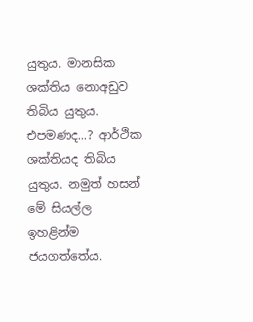යුතුය. මානසික ශක්තිය නොඅඩුව තිබිය යුතුය. එපමණද...? ආර්ථික ශක්තියද තිබිය යුතුය. නමුත් හසන් මේ සියල්ල ඉහළින්ම ජයගත්තේය.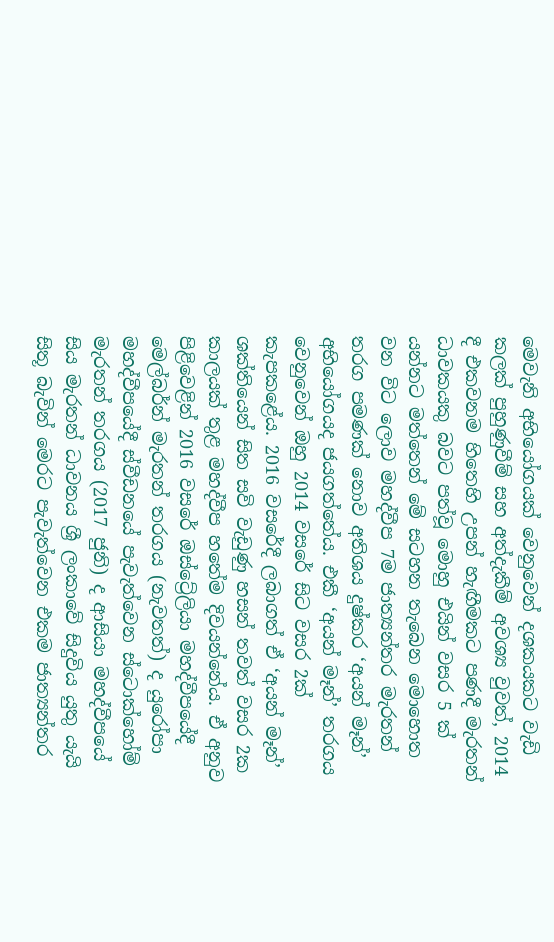මෙවැනි අභියෝගයක් වෙනුවෙන් දශකයකට වැඩි කලක් පුහුණුවීම් සහ අත්දැකීම් අවශ්‍ය වුවත්, 2014 දී එකවනම හිතෙහි උපන් හැඟීමකට පණදී මැරතන් ධාවකයකු බවට පත්වූ මොහු එයින් වසර 5 ක් යන්නට මත්තෙන් මේ සටහන තැබෙන මොහොත වන විට ලොව මහද්වීප 7ම ජාත්‍යන්තර මැරතන් තරග පමණක් නොව අතිශය දුෂ්කර ‘අයන් මෑන්’ අභියෝගයද ජයගත්තේය. එකී ‘අයන් මෑන්’ තරගය වෙනුවෙන් ඔහු 2014 වසරේ සිට වසර 2ක් කැපකළේය. 2016 වසරේදී ලබාගත් ඒ ‘අයන් මෑන්’ ශක්තියෙන් සිත සවි වැඩුණු හසන් තවත් වසර 2ක කාලයක් තුළ මහද්වීප හතේම දිවයන්නේය. ඒ අනුව පිළිවෙළින් 2016 වසරේ ඔස්ට්‍රේලියා මහද්වීපයේදී මෙල්බර්න් මැරතන් තරගය (නැවතත්) ද යුරෝපා මහද්වීපයේදී ස්වීඩනයේ පැවැත්වෙන ස්ටොක්හෝම් මැරතන් තරගය (2017 ජුනි) ද ආසියා මහද්වීපයේ සිය මැරතන් ධාවනය ශ්‍රී ලංකාවේ සිදුවිය යුතු යැයි සිතූ බැවින් මෙරට පැවැත්වෙන එකම ජාත්‍යන්තර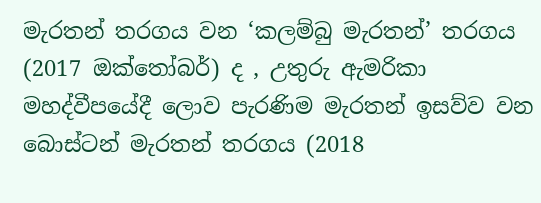මැරතන් තරගය වන ‘කලම්බු මැරතන්’ තරගය (2017 ඔක්තෝබර්) ද , උතුරු ඇමරිකා මහද්වීපයේදී ලොව පැරණිම මැරතන් ඉසව්ව වන බොස්ටන් මැරතන් තරගය (2018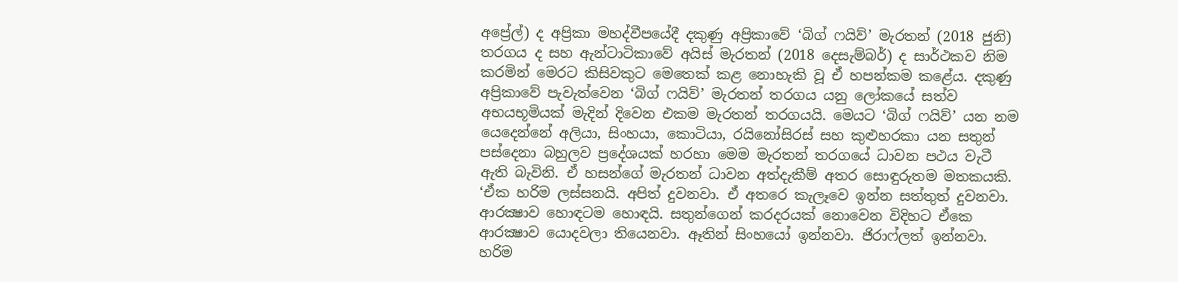අප්‍රේල්) ද අප්‍රිකා මහද්වීපයේදී දකුණු අප්‍රිකාවේ ‘බිග් ෆයිව්’ මැරතන් (2018 ජුනි) තරගය ද සහ ඇන්ටාටිකාවේ අයිස් මැරතන් (2018 දෙසැම්බර්) ද සාර්ථකව නිම කරමින් මෙරට කිසිවකුට මෙතෙක් කළ නොහැකි වූ ඒ හපන්කම කළේය. දකුණු අප්‍රිකාවේ පැවැත්වෙන ‘බිග් ෆයිව්’ මැරතන් තරගය යනු ලෝකයේ සත්ව අභයභූමියක් මැදින් දිවෙන එකම මැරතන් තරගයයි. මෙයට ‘බිග් ෆයිව්’ යන නම යෙදෙන්නේ අලියා, සිංහයා, කොටියා, රයිනෝසිරස් සහ කුළුහරකා යන සතුන් පස්දෙනා බහුලව ප්‍රදේශයක් හරහා මෙම මැරතන් තරගයේ ධාවන පථය වැටී ඇති බැවිනි. ඒ හසන්ගේ මැරතන් ධාවන අත්දැකීම් අතර සොඳුරුතම මතකයකි. ‘ඒක හරිම ලස්සනයි. අපිත් දුවනවා. ඒ අතරෙ කැලෑවෙ ඉන්න සත්තුත් දුවනවා. ආරක්‍ෂාව හොඳටම හොඳයි. සතුන්ගෙන් කරදරයක් නොවෙන විදිහට ඒකෙ ආරක්‍ෂාව යොදවලා තියෙනවා. ඈතින් සිංහයෝ ඉන්නවා. ජිරාෆ්ලත් ඉන්නවා. හරිම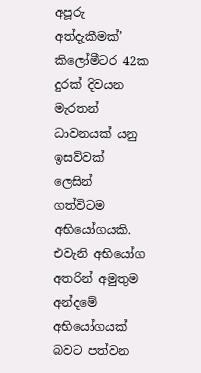අපූරු අත්දැකීමක්’ කිලෝමීටර 42ක දුරක් දිවයන මැරතන් ධාවනයක් යනු ඉසව්වක් ලෙසින් ගත්විටම අභියෝගයකි. එවැනි අභියෝග අතරින් අමුතුම අන්දමේ අභියෝගයක් බවට පත්වන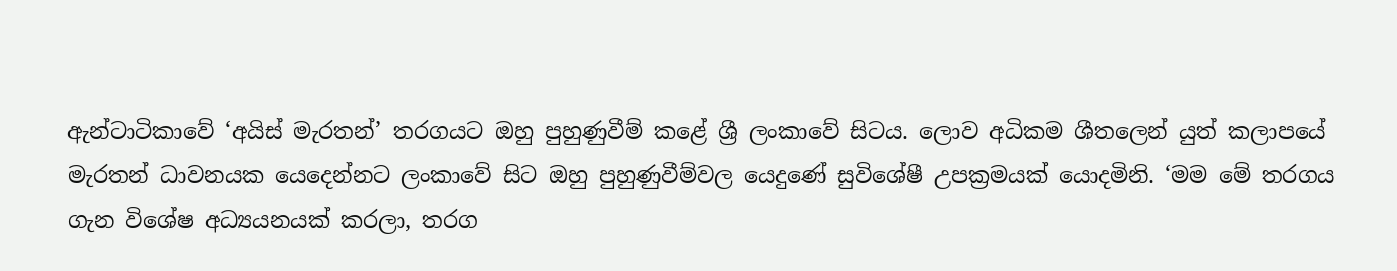ඇන්ටාටිකාවේ ‘අයිස් මැරතන්’ තරගයට ඔහු පුහුණුවීම් කළේ ශ්‍රී ලංකාවේ සිටය. ලොව අධිකම ශීතලෙන් යුත් කලාපයේ මැරතන් ධාවනයක යෙදෙන්නට ලංකාවේ සිට ඔහු පුහුණුවීම්වල යෙදුණේ සුවිශේෂී උපක්‍රමයක් යොදමිනි. ‘මම මේ තරගය ගැන විශේෂ අධ්‍යයනයක් කරලා, තරග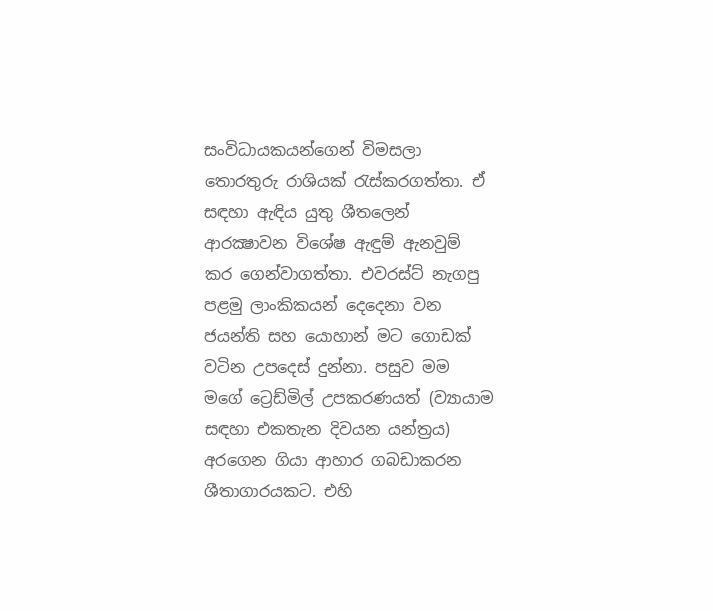සංවිධායකයන්ගෙන් විමසලා තොරතුරු රාශියක් රැස්කරගත්තා. ඒ සඳහා ඇඳිය යුතු ශීතලෙන් ආරක්‍ෂාවන විශේෂ ඇඳුම් ඇනවුම් කර ගෙන්වාගත්තා. එවරස්ට් නැගපු පළමු ලාංකිකයන් දෙදෙනා වන ජයන්ති සහ යොහාන් මට ගොඩක් වටින උපදෙස් දුන්නා. පසුව මම මගේ ට්‍රෙඩ්මිල් උපකරණයත් (ව්‍යායාම සඳහා එකතැන දිවයන යන්ත්‍රය) අරගෙන ගියා ආහාර ගබඩාකරන ශීතාගාරයකට. එහි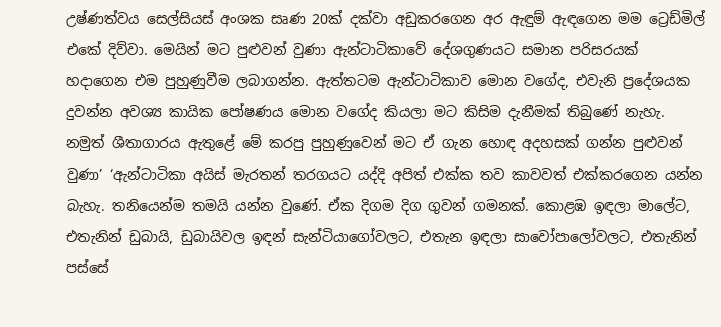උෂ්ණත්වය සෙල්සියස් අංශක සෘණ 20ක් දක්වා අඩුකරගෙන අර ඇඳුම් ඇඳගෙන මම ට්‍රෙඩ්මිල් එකේ දිව්වා. මෙයින් මට පුළුවන් වුණා ඇන්ටාටිකාවේ දේශගුණයට සමාන පරිසරයක් හදාගෙන එම පුහුණුවීම ලබාගන්න. ඇත්තටම ඇන්ටාටිකාව මොන වගේද, එවැනි ප්‍රදේශයක දුවන්න අවශ්‍ය කායික පෝෂණය මොන වගේද කියලා මට කිසිම දැනීමක් තිබුණේ නැහැ. නමුත් ශීතාගාරය ඇතුළේ මේ කරපු පුහුණුවෙන් මට ඒ ගැන හොඳ අදහසක් ගන්න පුළුවන් වුණා’ ‘ඇන්ටාටිකා අයිස් මැරතන් තරගයට යද්දි අපිත් එක්ක තව කාවවත් එක්කරගෙන යන්න බැහැ. තනියෙන්ම තමයි යන්න වුණේ. ඒක දිගම දිග ගුවන් ගමනක්. කොළඹ ඉඳලා මාලේට, එතැනින් ඩුබායි, ඩුබායිවල ඉඳන් සැන්ටියාගෝවලට, එතැන ඉඳලා සාවෝපාලෝවලට, එතැනින් පස්සේ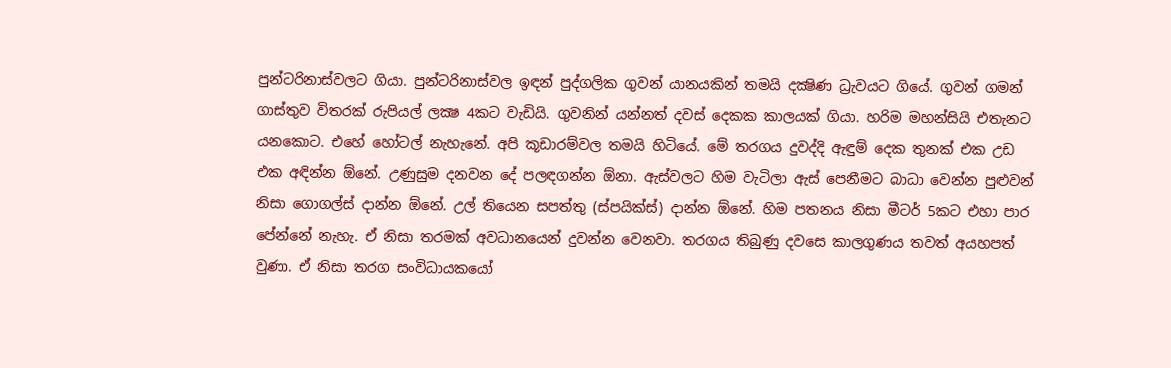පුන්ටරිනාස්වලට ගියා. පුන්ටරිනාස්වල ඉඳන් පුද්ගලික ගුවන් යානයකින් තමයි දක්‍ෂිණ ධ්‍රැවයට ගියේ. ගුවන් ගමන් ගාස්තුව විතරක් රුපියල් ලක්‍ෂ 4කට වැඩියි. ගුවනින් යන්නත් දවස් දෙකක කාලයක් ගියා. හරිම මහන්සියි එතැනට යනකොට. එහේ හෝටල් නැහැනේ. අපි කූඩාරම්වල තමයි හිටියේ. මේ තරගය දුවද්දි ඇඳුම් දෙක තුනක් එක උඩ එක අඳින්න ඕනේ. උණුසුම දනවන දේ පලඳගන්න ඕනා. ඇස්වලට හිම වැටිලා ඇස් පෙනීමට බාධා වෙන්න පුළුවන් නිසා ගොගල්ස් දාන්න ඕනේ. උල් තියෙන සපත්තු (ස්පයික්ස්) දාන්න ඕනේ. හිම පතනය නිසා මීටර් 5කට එහා පාර පේන්නේ නැහැ. ඒ නිසා තරමක් අවධානයෙන් දුවන්න වෙනවා. තරගය තිබුණු දවසෙ කාලගුණය තවත් අයහපත් වුණා. ඒ නිසා තරග සංවිධායකයෝ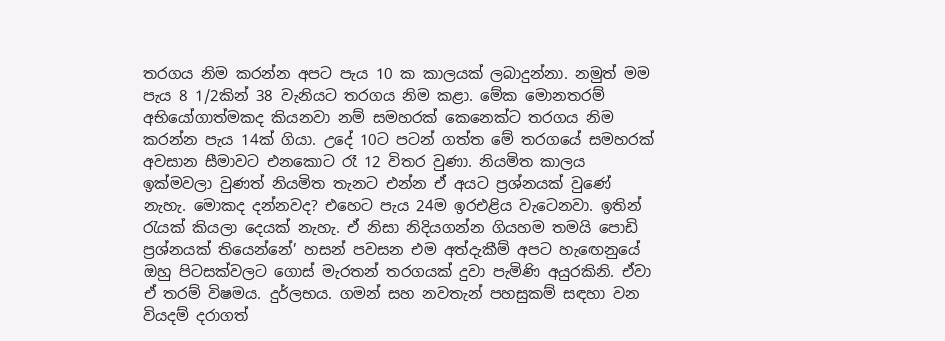තරගය නිම කරන්න අපට පැය 10 ක කාලයක් ලබාදුන්නා. නමුත් මම පැය 8 1/2කින් 38 වැනියට තරගය නිම කළා. මේක මොනතරම් අභියෝගාත්මකද කියනවා නම් සමහරක් කෙනෙක්ට තරගය නිම කරන්න පැය 14ක් ගියා. උදේ 10ට පටන් ගත්ත මේ තරගයේ සමහරක් අවසාන සීමාවට එනකොට රෑ 12 විතර වුණා. නියමිත කාලය ඉක්මවලා වුණත් නියමිත තැනට එන්න ඒ අයට ප්‍රශ්නයක් වුණේ නැහැ. මොකද දන්නවද? එහෙට පැය 24ම ඉරඑළිය වැටෙනවා. ඉතින් රැයක් කියලා දෙයක් නැහැ. ඒ නිසා නිදියගන්න ගියහම තමයි පොඩි ප්‍රශ්නයක් තියෙන්නේ’ හසන් පවසන එම අත්දැකීම් අපට හැඟෙනුයේ ඔහු පිටසක්වලට ගොස් මැරතන් තරගයක් දුවා පැමිණි අයුරකිනි. ඒවා ඒ තරම් විෂමය. දුර්ලභය. ගමන් සහ නවතැන් පහසුකම් සඳහා වන වියදම් දරාගත්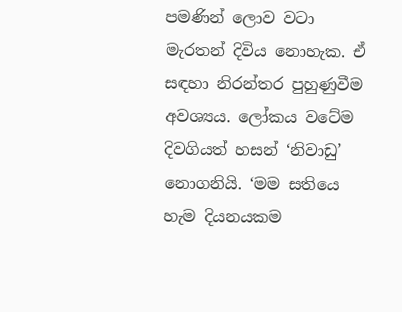පමණින් ලොව වටා මැරතන් දිවිය නොහැක. ඒ සඳහා නිරන්තර පුහුණුවීම අවශ්‍යය. ලෝකය වටේම දිවගියත් හසන් ‘නිවාඩු’ නොගනියි. ‘මම සතියෙ හැම දියනයකම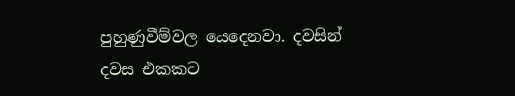පුහුණුවීම්වල යෙදෙනවා. දවසින් දවස එකකට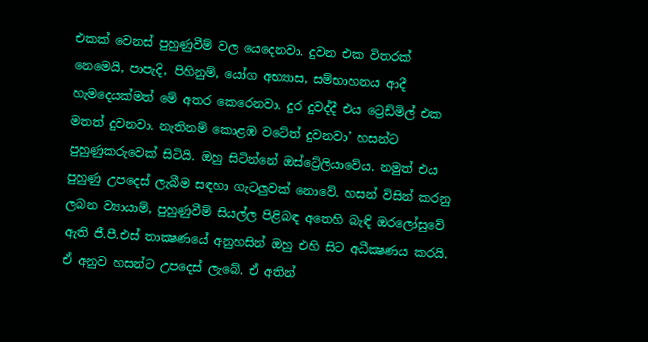එකක් වෙනස් පුහුණුවීම් වල යෙදෙනවා. දුවන එක විතරක් නෙමෙයි, පාපැදි, පිහිනුම්, යෝග අභ්‍යාස, සම්භාහනය ආදී හැමදෙයක්මත් මේ අතර කෙරෙනවා. දුර දුවද්දී එය ට්‍රෙඩ්මිල් එක මතත් දුවනවා. නැතිනම් කොළඹ වටේත් දුවනවා’ හසන්ට පුහුණුකරුවෙක් සිටියි. ඔහු සිටින්නේ ඔස්ට්‍රේලියාවේය. නමුත් එය පුහුණු උපදෙස් ලැබීම සඳහා ගැටලුවක් නොවේ. හසන් විසින් කරනු ලබන ව්‍යායාම්, පුහුණුවීම් සියල්ල පිළිබඳ අතෙහි බැඳි ඔරලෝසුවේ ඇති ජී.පී.එස් තාක්‍ෂණයේ අනුහසින් ඔහු එහි සිට අධීක්‍ෂණය කරයි. ඒ අනුව හසන්ට උපදෙස් ලැබේ. ඒ අතින්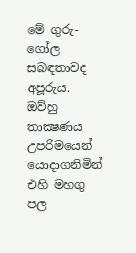මේ ගුරු-ගෝල සබඳතාවද අපූරුය. ඔව්හු තාක්‍ෂණය උපරිමයෙන් යොදාගනිමින් එහි මහගු පල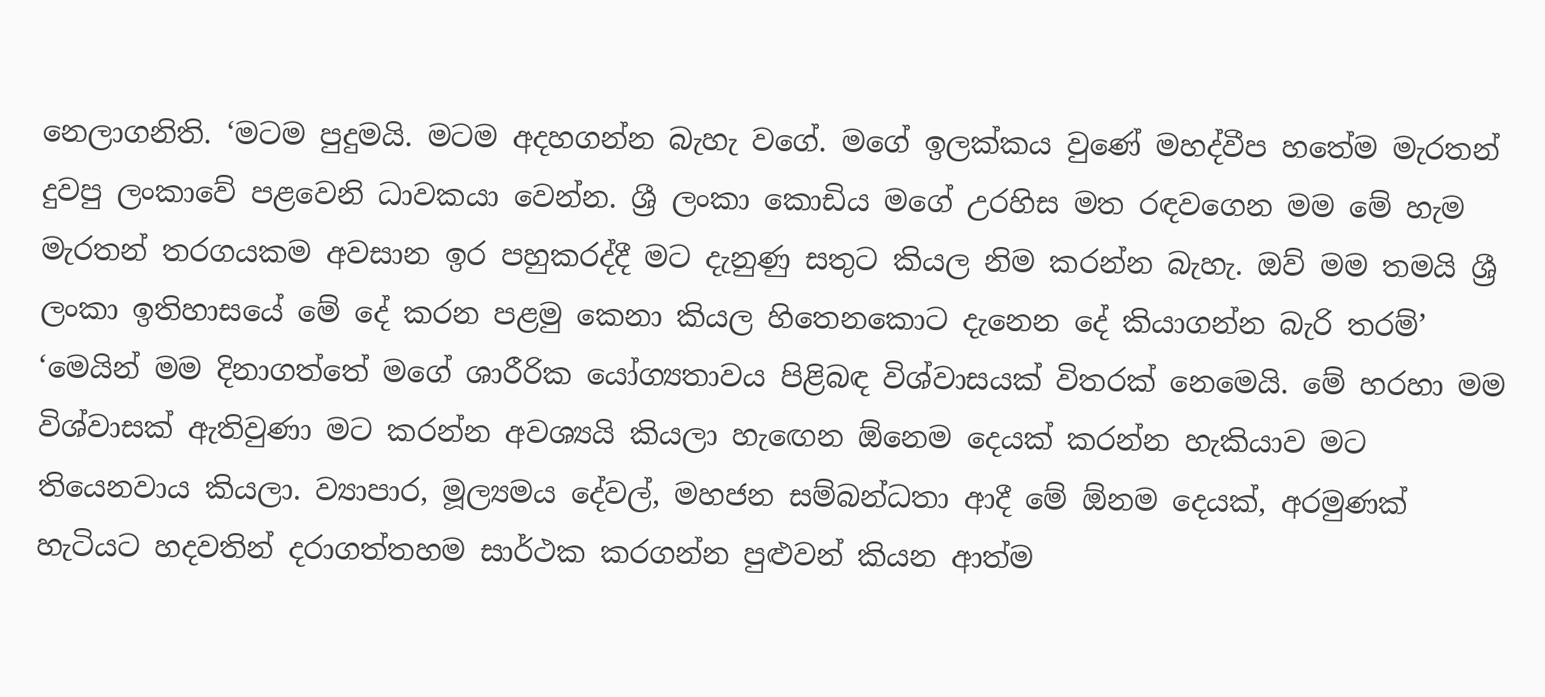නෙලාගනිති. ‘මටම පුදුමයි. මටම අදහගන්න බැහැ වගේ. මගේ ඉලක්කය වුණේ මහද්වීප හතේම මැරතන් දුවපු ලංකාවේ පළවෙනි ධාවකයා වෙන්න. ශ්‍රී ලංකා කොඩිය මගේ උරහිස මත රඳවගෙන මම මේ හැම මැරතන් තරගයකම අවසාන ඉර පහුකරද්දී මට දැනුණු සතුට කියල නිම කරන්න බැහැ. ඔව් මම තමයි ශ්‍රී ලංකා ඉතිහාසයේ මේ දේ කරන පළමු කෙනා කියල හිතෙනකොට දැනෙන දේ කියාගන්න බැරි තරම්’ ‘මෙයින් මම දිනාගත්තේ මගේ ශාරීරික යෝග්‍යතාවය පිළිබඳ විශ්වාසයක් විතරක් නෙමෙයි. මේ හරහා මම විශ්වාසක් ඇතිවුණා මට කරන්න අවශ්‍යයි කියලා හැඟෙන ඕනෙම දෙයක් කරන්න හැකියාව මට තියෙනවාය කියලා. ව්‍යාපාර, මූල්‍යමය දේවල්, මහජන සම්බන්ධතා ආදී මේ ඕනම දෙයක්, අරමුණක් හැටියට හදවතින් දරාගත්තහම සාර්ථක කරගන්න පුළුවන් කියන ආත්ම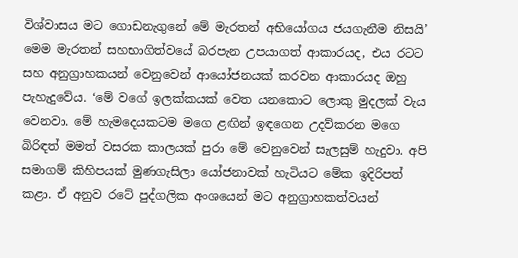විශ්වාසය මට ගොඩනැගුනේ මේ මැරතන් අභියෝගය ජයගැනීම නිසයි’ මෙම මැරතන් සහභාගිත්වයේ බරපැන උපයාගත් ආකාරයද, එය රටට සහ අනුග්‍රාහකයන් වෙනුවෙන් ආයෝජනයක් කරවන ආකාරයද ඔහු පැහැදුවේය. ‘මේ වගේ ඉලක්කයක් වෙත යනකොට ලොකු මුදලක් වැය වෙනවා. මේ හැමදෙයකටම මගෙ ළඟින් ඉඳගෙන උදව්කරන මගෙ බිරිඳත් මමත් වසරක කාලයක් පුරා මේ වෙනුවෙන් සැලසුම් හැදුවා. අපි සමාගම් කිහිපයක් මුණගැසිලා යෝජනාවක් හැටියට මේක ඉදිරිපත් කළා. ඒ අනුව රටේ පුද්ගලික අංශයෙන් මට අනුග්‍රාහකත්වයන්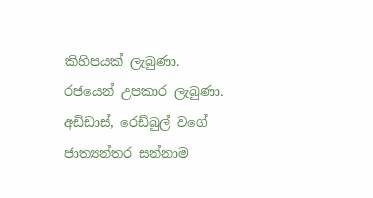කිහිපයක් ලැබුණා. රජයෙන් උපකාර ලැබුණා. අඩිඩාස්, රෙඩ්බුල් වගේ ජාත්‍යන්තර සන්නාම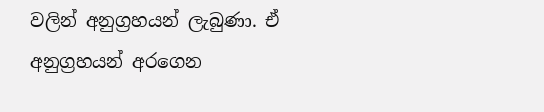වලින් අනුග්‍රහයන් ලැබුණා. ඒ අනුග්‍රහයන් අරගෙන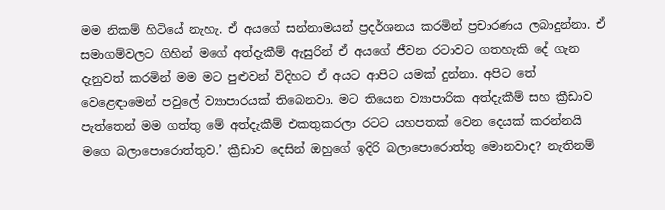මම නිකම් හිටියේ නැහැ. ඒ අයගේ සන්නාමයන් ප්‍රදර්ශනය කරමින් ප්‍රචාරණය ලබාදුන්නා. ඒ සමාගම්වලට ගිහින් මගේ අත්දැකීම් ඇසුරින් ඒ අයගේ ජීවන රටාවට ගතහැකි දේ ගැන දැනුවත් කරමින් මම මට පුළුවන් විදිහට ඒ අයට ආපිට යමක් දුන්නා. අපිට තේ වෙළෙඳාමෙන් පවුලේ ව්‍යාපාරයක් තිබෙනවා. මට තියෙන ව්‍යාපාරික අත්දැකීම් සහ ක්‍රීඩාව පැත්තෙන් මම ගත්තු මේ අත්දැකීම් එකතුකරලා රටට යහපතක් වෙන දෙයක් කරන්නයි මගෙ බලාපොරොත්තුව.’ ක්‍රීඩාව දෙසින් ඔහුගේ ඉදිරි බලාපොරොත්තු මොනවාද? නැතිනම්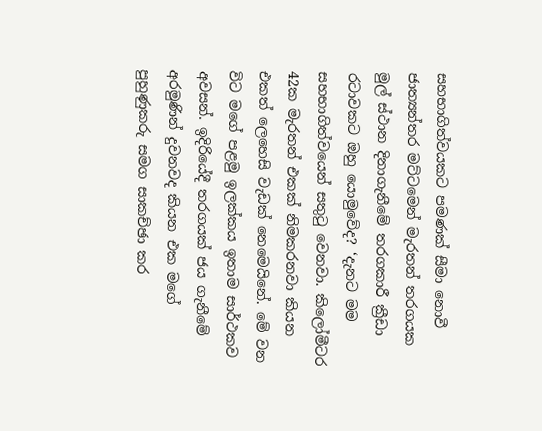සහභාගිත්වයකට පමණක් සීමා නොවී ජාත්‍යන්තර මට්ටමෙන් මැරතන් තරගයක මුල් ස්ථාන දිනාගැනීමේ තරගකාරී ක්‍රීඩා රටාවකට ඔහු යොමුවේද? ‘දැනට මම සහභාගිත්වයෙන් සතුටු වෙනවා. කිලෝමීටර 42ක මැරතන් එකක් නිමකරනවා කියන එකත් ලෙහෙසි වැඩක් නෙමෙයිනේ. මේ වන විට මගේ පළමු ඉලක්කය ඉතාම සාර්ථකව අවසන්. ඉදිරියේදී තරගයක් ජය ගැනීමේ අරමුණින් දුවනවද කියන එක මගේ පුහුණුකරු සමග සාකච්ඡා කර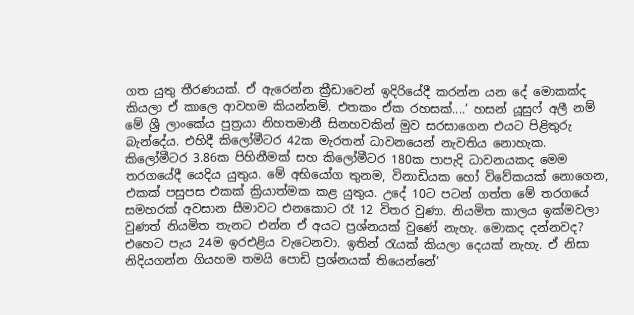ගත යුතු තීරණයක්. ඒ ඇරෙන්න ක්‍රීඩාවෙන් ඉදිරියේදී කරන්න යන දේ මොකක්ද කියලා ඒ කාලෙ ආවහම කියන්නම්. එතකං ඒක රහසක්....’ හසන් යූසුෆ් අලී නම් මේ ශ්‍රී ලාංකේය පුත්‍රයා නිහතමානී සිනහවකින් මුව සරසාගෙන එයට පිළිතුරු බැන්දේය. එහිදී කිලෝමීටර 42ක මැරතන් ධාවනයෙන් නැවතිය නොහැක. කිලෝමීටර 3.86ක පිහිනීමක් සහ කිලෝමීටර 180ක පාපැදි ධාවනයකද මෙම තරගයේදී යෙදිය යුතුය. මේ අභියෝග තුනම, විනාඩියක හෝ විවේකයක් නොගෙන, එකක් පසුපස එකක් ක්‍රියාත්මක කළ යුතුය. උදේ 10ට පටන් ගත්ත මේ තරගයේ සමහරක් අවසාන සීමාවට එනකොට රෑ 12 විතර වුණා. නියමිත කාලය ඉක්මවලා වුණත් නියමිත තැනට එන්න ඒ අයට ප්‍රශ්නයක් වුණේ නැහැ. මොකද දන්නවද? එහෙට පැය 24ම ඉරඑළිය වැටෙනවා. ඉතින් රැයක් කියලා දෙයක් නැහැ. ඒ නිසා නිදියගන්න ගියහම තමයි පොඩි ප්‍රශ්නයක් තියෙන්නේ’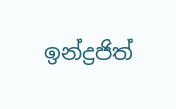ඉන්ද්‍රජිත්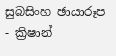සුබසිංහ ඡායාරූප - ක්‍රිෂාන්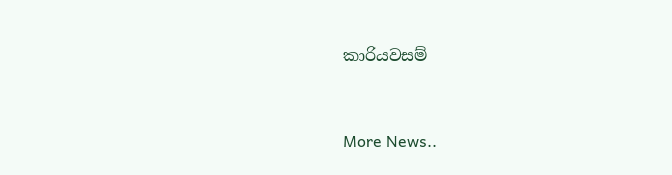කාරියවසම්


More News..